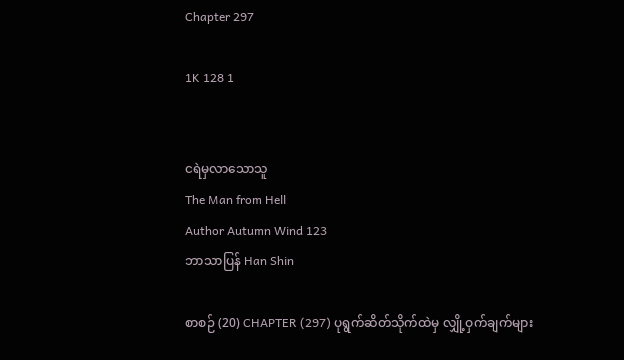Chapter 297

1K 128 1


ငရဲမှလာသောသူ
The Man from Hell
Author Autumn Wind 123
ဘာသာပြန် Han Shin

စာစဉ် (20) CHAPTER (297) ပုရွက်ဆိတ်သိုက်ထဲမှ လျှို့ဝှက်ချက်များ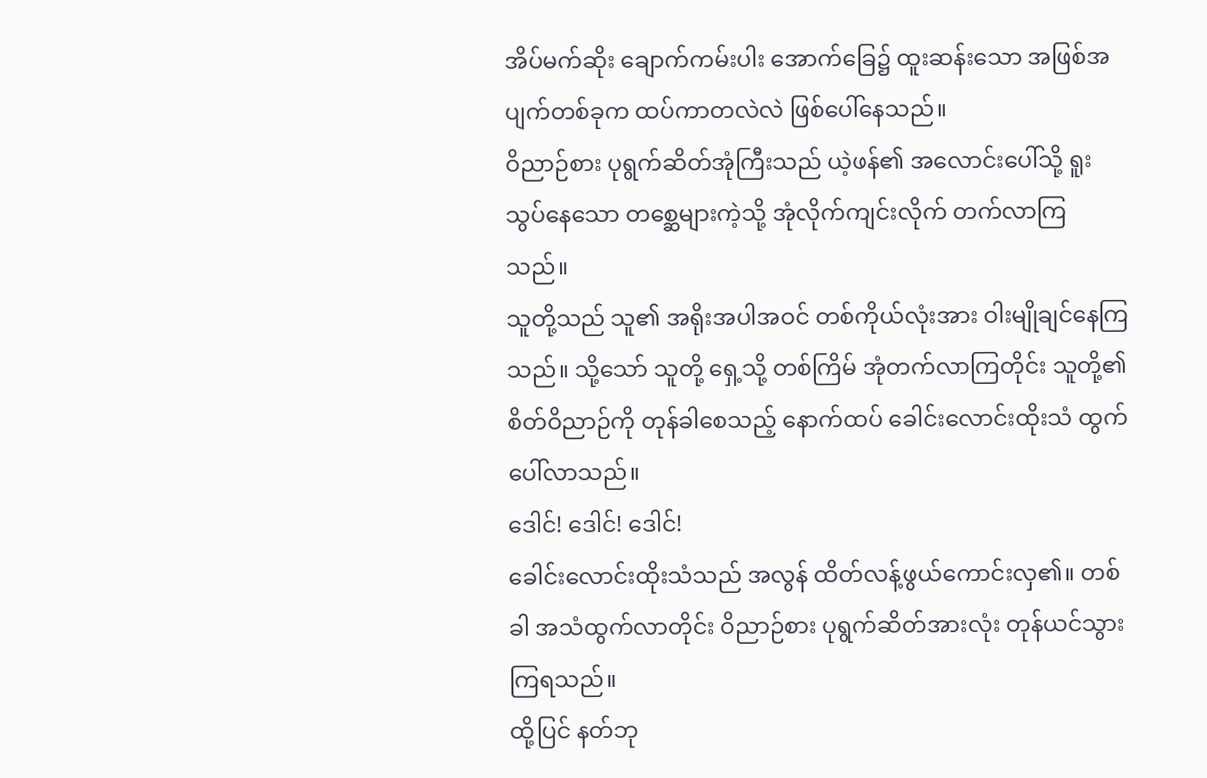အိပ်မက်ဆိုး ချောက်ကမ်းပါး အောက်ခြေ၌ ထူးဆန်းသော အဖြစ်အပျက်တစ်ခုက ထပ်ကာတလဲလဲ ဖြစ်ပေါ်နေသည်။
ဝိညာဉ်စား ပုရွက်ဆိတ်အုံကြီးသည် ယဲ့ဖန်၏ အလောင်းပေါ်သို့ ရူးသွပ်နေသော တစ္ဆေများကဲ့သို့ အုံလိုက်ကျင်းလိုက် တက်လာကြသည်။
သူတို့သည် သူ၏ အရိုးအပါအဝင် တစ်ကိုယ်လုံးအား ဝါးမျိုချင်နေကြသည်။ သို့သော် သူတို့ ရှေ့သို့ တစ်ကြိမ် အုံတက်လာကြတိုင်း သူတို့၏ စိတ်ဝိညာဉ်ကို တုန်ခါစေသည့် နောက်ထပ် ခေါင်းလောင်းထိုးသံ ထွက်ပေါ်လာသည်။
ဒေါင်! ဒေါင်! ဒေါင်!
ခေါင်းလောင်းထိုးသံသည် အလွန် ထိတ်လန့်ဖွယ်ကောင်းလှ၏။ တစ်ခါ အသံထွက်လာတိုင်း ဝိညာဉ်စား ပုရွက်ဆိတ်အားလုံး တုန်ယင်သွားကြရသည်။
ထို့ပြင် နတ်ဘု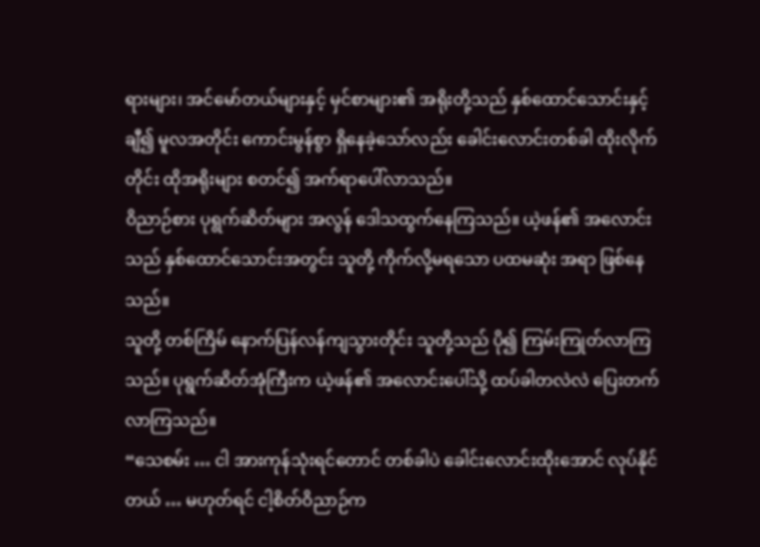ရားများ၊ အင်မော်တယ်များနှင့် မှင်စာများ၏ အရိုးတို့သည် နှစ်ထောင်သောင်းနှင့်ချီ၍ မူလအတိုင်း ကောင်းမွန်စွာ ရှိနေခဲ့သော်လည်း ခေါင်းလောင်းတစ်ခါ ထိုးလိုက်တိုင်း ထိုအရိုးများ စတင်၍ အက်ရာပေါ်လာသည်။
ဝိညာဉ်စား ပုရွက်ဆိတ်များ အလွန် ဒေါသထွက်နေကြသည်။ ယဲ့ဖန်၏ အလောင်းသည် နှစ်ထောင်သောင်းအတွင်း သူတို့ ကိုက်လို့မရသော ပထမဆုံး အရာ ဖြစ်နေသည်။
သူတို့ တစ်ကြိမ် နောက်ပြန်လန်ကျသွားတိုင်း သူတို့သည် ပို၍ ကြမ်းကြုတ်လာကြသည်။ ပုရွက်ဆိတ်အုံကြီးက ယဲ့ဖန်၏ အလောင်းပေါ်သို့ ထပ်ခါတလဲလဲ ပြေးတက်လာကြသည်။
“သေစမ်း … ငါ အားကုန်သုံးရင်တောင် တစ်ခါပဲ ခေါင်းလောင်းထိုးအောင် လုပ်နိုင်တယ် … မဟုတ်ရင် ငါ့စိတ်ဝိညာဉ်က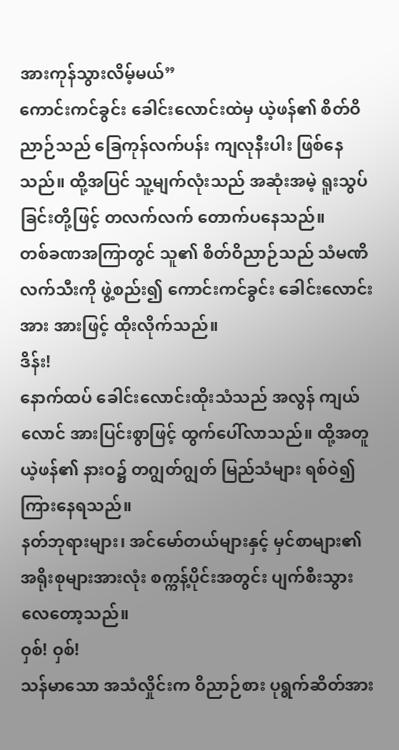အားကုန်သွားလိမ့်မယ်”
ကောင်းကင်ခွင်း‌ ခေါင်းလောင်းထဲမှ ယဲ့ဖန်၏ စိတ်ဝိညာဉ်သည် ခြေကုန်လက်ပန်း ကျလုနီးပါး ဖြစ်နေသည်။ ထို့အပြင် သူ့မျက်လုံးသည် အဆုံးအမဲ့ ရူးသွပ်ခြင်းတို့ဖြင့် တလက်လက် တောက်ပနေသည်။
တစ်ခဏအကြာတွင် သူ၏ စိတ်ဝိညာဉ်သည် သံမဏိလက်သီးကို ဖွဲ့စည်း၍ ကောင်းကင်ခွင်း ခေါင်းလောင်းအား အားဖြင့် ထိုးလိုက်သည်။
ဒိန်း!
နောက်ထပ် ခေါင်းလောင်းထိုးသံသည် အလွန် ကျယ်လောင် အားပြင်းစွာဖြင့် ထွက်ပေါ်လာသည်။ ထို့အတူ ယဲ့ဖန်၏ နားဝ၌ တဂျွတ်ဂျွတ် မြည်သံများ ရစ်ဝဲ၍ ကြားနေရသည်။
နတ်ဘုရားများ၊ အင်မော်တယ်များနှင့် မှင်စာများ၏ အရိုးစုများအားလုံး စက္ကန့်ပိုင်းအတွင်း ပျက်စီးသွားလေတော့သည်။
ဝှစ်! ဝှစ်!
သန်မာသော အသံလှိုင်းက ဝိညာဉ်စား ပုရွက်ဆိတ်အား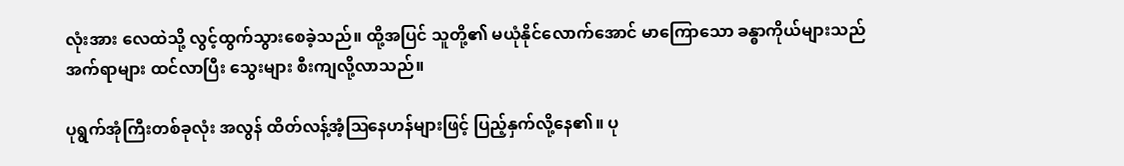လုံးအား လေထဲသို့ လွင့်ထွက်သွားစေခဲ့သည်။ ထို့အပြင် သူတို့၏ မယုံနိုင်လောက်အောင် မာကြောသော ခန္ဓာကိုယ်များသည် အက်ရာများ ထင်လာပြီး သွေးများ စီးကျလို့လာသည်။

ပုရွက်အုံကြီးတစ်ခုလုံး အလွန် ထိတ်လန့်အံ့ဩနေဟန်များဖြင့် ပြည့်နှက်လို့နေ၏။ ပု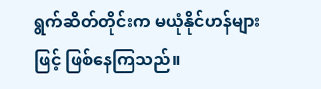ရွက်ဆိတ်တိုင်းက မယုံနိုင်ဟန်များဖြင့် ဖြစ်နေကြသည်။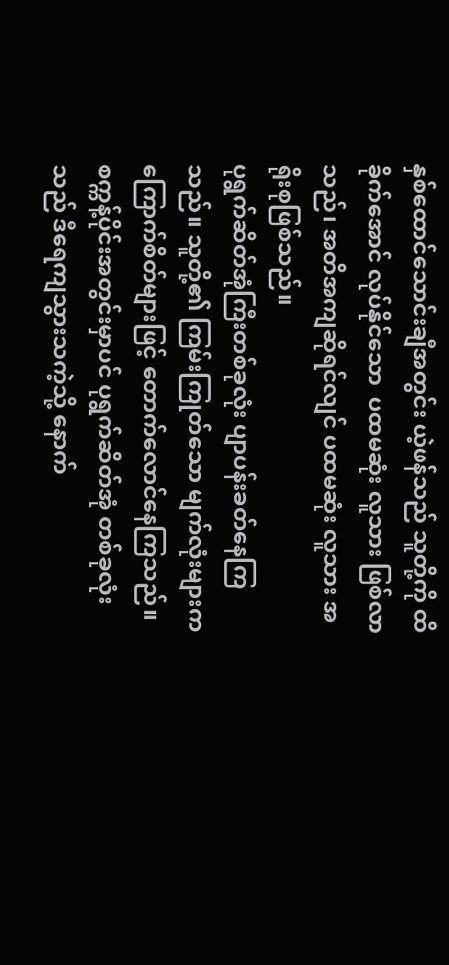နှစ်ထောင်သောင်းချီအတွင်း ယဲ့ဖန်သည် သူတို့ကို ထိခိုက်အောင် လုပ်နိုင်သော  ပထမဆုံး လူသား ဖြစ်လာသည်၊ အတိအကျဆိုရင်လျင် ပထမဆုံး လူသား အရိုးစုဖြစ်သည်။
ပုရွက်ဆိတ်အုံကြီးတစ်ခုလုံး ပျာပန်းခတ်နေကြသည်။ သူတို့၏ ကြမ်းကြုတ်သော မျက်လုံးများက ကြောက်စိတ်များဖြင့် တောက်လောင်နေကြသည်။ စက္ကန့်ပိုင်းအတွင်းမှာပင် ပုရွက်ဆိတ်အုံ တစ်ခုလုံးသည် ဒီရေကျသွားသကဲ့သို့ နောက်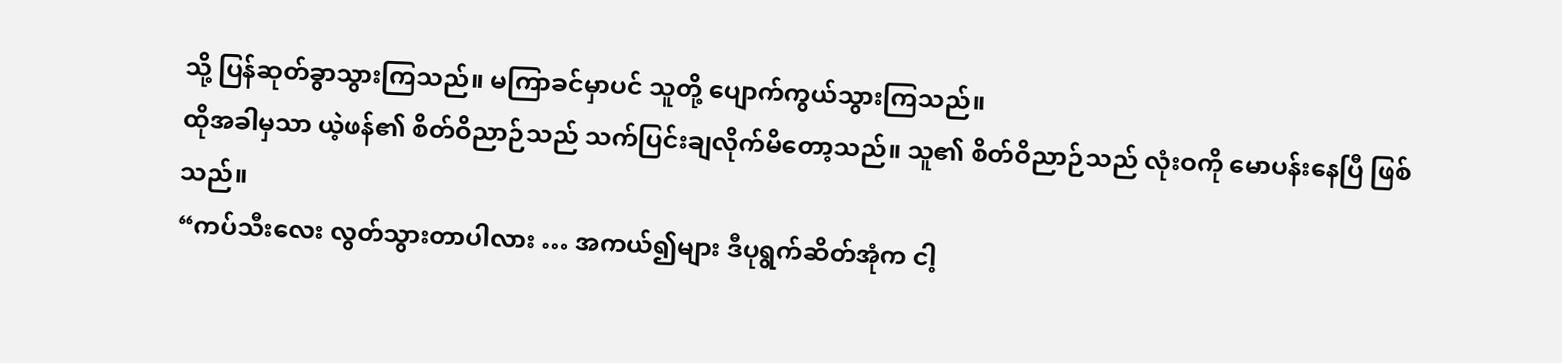သို့ ပြန်ဆုတ်ခွာသွားကြသည်။ မကြာခင်မှာပင် သူတို့ ပျောက်ကွယ်သွားကြသည်။
ထိုအခါမှသာ ယဲ့ဖန်၏ စိတ်ဝိညာဉ်သည် သက်ပြင်းချလိုက်မိတော့သည်။ သူ၏ စိတ်ဝိညာဉ်သည် လုံးဝကို မောပန်းနေပြီ ဖြစ်သည်။
“ကပ်သီးလေး လွတ်သွားတာပါလား … အကယ်၍များ ဒီပုရွက်ဆိတ်အုံက ငါ့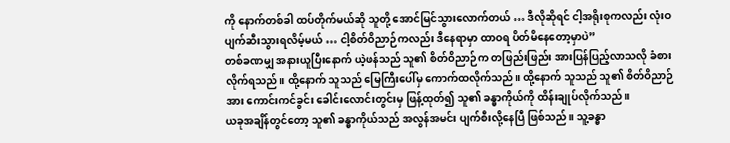ကို နောက်တစ်ခါ ထပ်တိုက်မယ်ဆို သူတို့ အောင်မြင်သွားလောက်တယ် … ဒီလိုဆိုရင် ငါ့အရိုးစုကလည်း လုံးဝ ပျက်ဆီးသွားရလိမ့်မယ် … ငါ့စိတ်ဝိညာဉ်ကလည်း ဒီနေရာမှာ ထာဝရ ပိတ်မိနေတော့မှာပဲ”
တစ်ခဏမျှ အနားယူပြီးနောက် ယဲ့ဖန်သည် သူ၏ စိတ်ဝိညာဉ်က တဖြည်းဖြည်း အားပြန်ပြည့်လာသလို ခံစားလိုက်ရသည်။ ထို့နောက် သူသည် မြေကြီးပေါ်မှ ကောက်ထလိုက်သည်။ ထို့နောက် သူသည် သူ၏ စိတ်ဝိညာဉ်အား ကောင်းကင်ခွင်း ခေါင်းလောင်းတွင်းမှ ဖြန့်ထုတ်၍ သူ၏ ခန္ဓာကိုယ်ကို ထိန်းချုပ်လိုက်သည်။
ယခုအချိန်တွင်တော့ သူ၏ ခန္ဓာကိုယ်သည် အလွန်အမင်း ပျက်စီးလို့နေပြီ ဖြစ်သည်။ သူ့ခန္ဓာ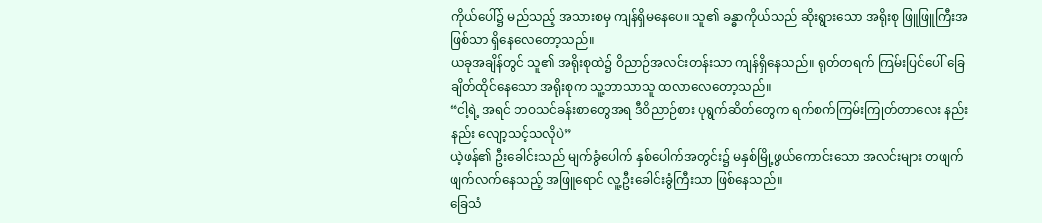ကိုယ်ပေါ်၌ မည်သည့် အသားစမှ ကျန်ရှိမနေပေ။ သူ၏ ခန္ဓာကိုယ်သည် ဆိုးရွားသော အရိုးစု ဖြူဖြူကြီးအဖြစ်သာ ရှိနေလေတော့သည်။
ယခုအချိန်တွင် သူ၏ အရိုးစုထဲ၌ ဝိညာဉ်အလင်းတန်းသာ ကျန်ရှိနေသည်။ ရုတ်တရက် ကြမ်းပြင်ပေါ် ခြေချိတ်ထိုင်နေသော အရိုးစုက သူ့ဘာသာသူ ထလာလေတော့သည်။
“ငါ့ရဲ့ အရင် ဘဝသင်ခန်းစာတွေအရ ဒီဝိညာဉ်စား ပုရွက်ဆိတ်တွေက ရက်စက်ကြမ်းကြုတ်တာလေး နည်းနည်း လျော့သင့်သလိုပဲ”
ယဲ့ဖန်၏ ဦးခေါင်းသည် မျက်ခွံပေါက် နှစ်ပေါက်အတွင်း၌ မနှစ်မြို့ဖွယ်ကောင်းသော အလင်းများ တဖျက်ဖျက်လက်နေသည့် အဖြူရောင် လူ့ဦးခေါင်းခွံကြီးသာ ဖြစ်နေသည်။
ခြေသံ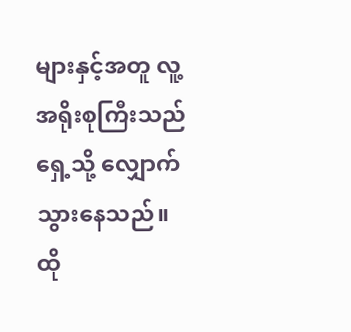များနှင့်အတူ လူ့အရိုးစုကြီးသည် ရှေ့သို့ လျှောက်သွားနေသည်။ ထို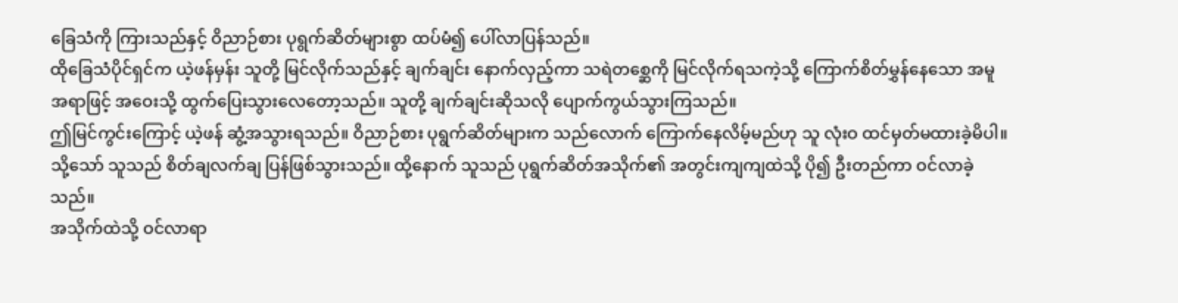ခြေသံကို ကြားသည်နှင့် ဝိညာဉ်စား ပုရွက်ဆိတ်များစွာ ထပ်မံ၍ ပေါ်လာပြန်သည်။
ထိုခြေသံပိုင်ရှင်က ယဲ့ဖန်မှန်း သူတို့ မြင်လိုက်သည်နှင့် ချက်ချင်း နောက်လှည့်ကာ သရဲတစ္ဆေကို မြင်လိုက်ရသကဲ့သို့ ကြောက်စိတ်မွှန်နေသော အမူအရာဖြင့် အဝေးသို့ ထွက်ပြေးသွားလေတော့သည်။ သူတို့ ချက်ချင်းဆိုသလို ပျောက်ကွယ်သွားကြသည်။
ဤမြင်ကွင်းကြောင့် ယဲ့ဖန် ဆွံ့အသွားရသည်။ ဝိညာဉ်စား ပုရွက်ဆိတ်များက သည်လောက် ကြောက်နေလိမ့်မည်ဟု သူ လုံးဝ ထင်မှတ်မထားခဲ့မိပါ။
သို့သော် သူသည် စိတ်ချလက်ချ ပြန်ဖြစ်သွားသည်။ ထို့နောက် သူသည် ပုရွက်ဆိတ်အသိုက်၏ အတွင်းကျကျထဲသို့ ပို၍ ဦးတည်ကာ ဝင်လာခဲ့သည်။
အသိုက်ထဲသို့ ဝင်လာရာ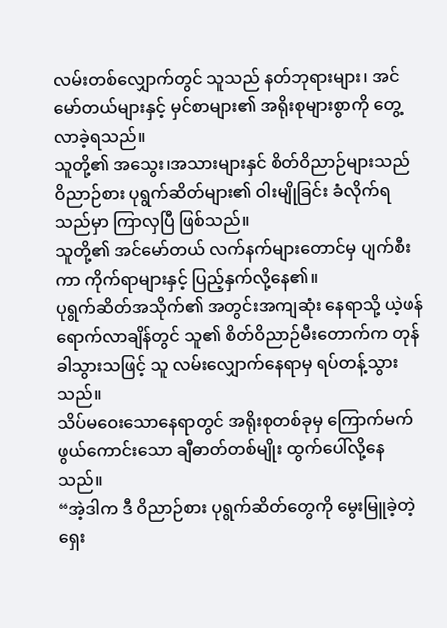လမ်းတစ်လျှောက်တွင် သူသည် နတ်ဘုရားများ၊ အင်မော်တယ်များနှင့် မှင်စာများ၏ အရိုးစုများစွာကို တွေ့လာခဲ့ရသည်။
သူတို့၏ အသွေး၊အသားများနှင် စိတ်ဝိညာဉ်များသည် ဝိညာဉ်စား ပုရွက်ဆိတ်များ၏ ဝါးမျိုခြင်း ခံလိုက်ရသည်မှာ ကြာလှပြီ ဖြစ်သည်။
သူတို့၏ အင်မော်တယ် လက်နက်များတောင်မှ ပျက်စီးကာ ကိုက်ရာများနှင့် ပြည့်နှက်လို့နေ၏။
ပုရွက်ဆိတ်အသိုက်၏ အတွင်းအကျဆုံး နေရာသို့ ယဲ့ဖန် ရောက်လာချိန်တွင် သူ၏ စိတ်ဝိညာဉ်မီးတောက်က တုန်ခါသွားသဖြင့် သူ လမ်းလျှောက်နေရာမှ ရပ်တန့်သွားသည်။
သိပ်မဝေးသောနေရာတွင် အရိုးစုတစ်ခုမှ ကြောက်မက်ဖွယ်ကောင်းသော ချီဓာတ်တစ်မျိုး ထွက်ပေါ်လို့နေသည်။
“အဲ့ဒါက ဒီ ဝိညာဉ်စား ပုရွက်ဆိတ်တွေကို မွေးမြူခဲ့တဲ့ ရှေး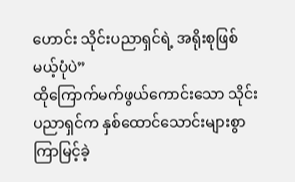ဟောင်း သိုင်းပညာရှင်ရဲ့ အရိုးစုဖြစ်မယ့်ပုံပဲ”
ထိုကြောက်မက်ဖွယ်ကောင်းသော သိုင်းပညာရှင်က နှစ်ထောင်သောင်းများစွာ ကြာမြင့်ခဲ့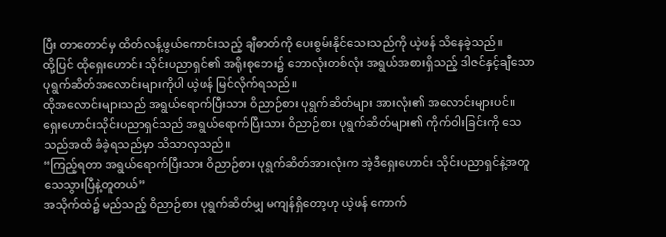ပြီး တာတောင်မှ ထိတ်လန့်ဖွယ်ကောင်းသည့် ချီဓာတ်ကို ပေးစွမ်းနိုင်သေးသည်ကို ယဲ့ဖန် သိနေခဲ့သည်။
ထို့ပြင် ထိုရှေးဟောင်း သိုင်းပညာရှင်၏ အရိုးစုဘေး၌ ဘောလုံးတစ်လုံး အရွယ်အစားရှိသည့် ဒါဇင်နှင့်ချီသော ပုရွက်ဆိတ်အလောင်းများကိုပါ ယဲ့ဖန် မြင်လိုက်ရသည်။
ထိုအလောင်းများသည် အရွယ်ရောက်ပြီးသား ဝိညာဉ်စား ပုရွက်ဆိတ်များ အားလုံး၏ အလောင်းများပင်။
ရှေးဟောင်းသိုင်းပညာရှင်သည် အရွယ်ရောက်ပြီးသား ဝိညာဉ်စား ပုရွက်ဆိတ်များ၏ ကိုက်ဝါးခြင်းကို သေသည်အထိ ခံခဲ့ရသည်မှာ သိသာလှသည်။
“ကြည့်ရတာ အရွယ်ရောက်ပြီးသား ဝိညာဉ်စား ပုရွက်ဆိတ်အားလုံးက အဲ့ဒီရှေးဟောင်း သိုင်းပညာရှင်နဲ့အတူ သေသွားပြီနဲ့တူတယ်”
အသိုက်ထဲ၌ မည်သည့် ဝိညာဉ်စား ပုရွက်ဆိတ်မျှ မကျန်ရှိတော့ဟု ယဲ့ဖန် ကောက်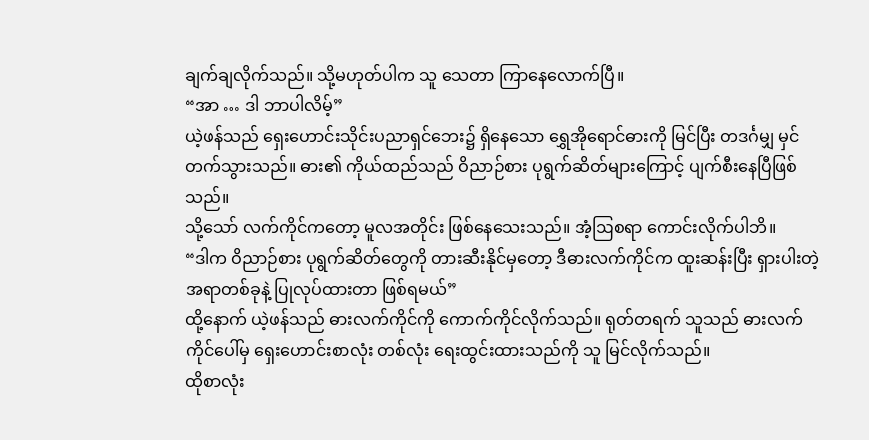ချက်ချလိုက်သည်။ သို့မဟုတ်ပါက သူ သေတာ ကြာနေလောက်ပြီ။
“အာ … ဒါ ဘာပါလိမ့်”
ယဲ့ဖန်သည် ရှေးဟောင်းသိုင်းပညာရှင်ဘေး၌ ရှိနေသော ရွှေအိုရောင်ဓားကို မြင်ပြီး တဒင်္ဂမျှ မှင်တက်သွားသည်။ ဓား၏ ကိုယ်ထည်သည် ဝိညာဉ်စား ပုရွက်ဆိတ်များကြောင့် ပျက်စီးနေပြီဖြစ်သည်။
သို့သော် လက်ကိုင်ကတော့ မူလအတိုင်း ဖြစ်နေသေးသည်။ အံ့ဩစရာ ကောင်းလိုက်ပါဘိ။
“ဒါက ဝိညာဉ်စား ပုရွက်ဆိတ်တွေကို တားဆီးနိုင်မှ‌တော့ ဒီဓားလက်ကိုင်က ထူးဆန်းပြီး ရှားပါးတဲ့ အရာတစ်ခုနဲ့ ပြုလုပ်ထားတာ ဖြစ်ရမယ်”
ထို့နောက် ယဲ့ဖန်သည် ဓားလက်ကိုင်ကို ကောက်ကိုင်လိုက်သည်။ ရုတ်တရက် သူသည် ဓားလက်ကိုင်ပေါ်မှ ရှေးဟောင်းစာလုံး တစ်လုံး ရေးထွင်းထားသည်ကို သူ မြင်လိုက်သည်။
ထိုစာလုံး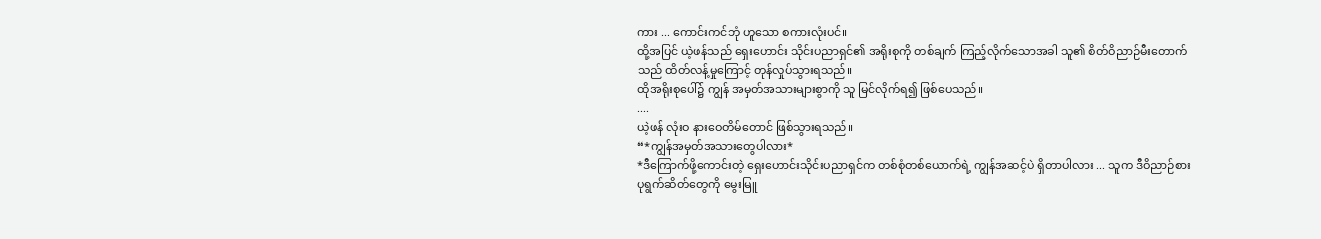ကား ... ကောင်းကင်ဘုံ ဟူသော စကားလုံးပင်။
ထို့အပြင် ယဲ့ဖန်သည် ရှေးဟောင်း သိုင်းပညာရှင်၏ အရိုးစုကို တစ်ချက် ကြည့်လိုက်သောအခါ သူ၏ စိတ်ဝိညာဉ်မီးတောက်သည် ထိတ်လန့်မှုကြောင့် တုန်လှုပ်သွားရသည်။
ထိုအရိုးစုပေါ်၌ ကျွန် အမှတ်အသားများစွာကို သူ မြင်လိုက်ရ၍ ဖြစ်ပေသည်။
....
ယဲ့ဖန် လုံးဝ နားဝေတိမ်တောင် ဖြစ်သွားရသည်။
“*ကျွန်အမှတ်အသားတွေပါလား*
*ဒီကြောက်ဖို့ကောင်းတဲ့ ရှေးဟောင်းသိုင်းပညာရှင်က တစ်စုံတစ်ယောက်ရဲ့ ကျွန်အဆင့်ပဲ ရှိတာပါလား ... သူက ဒီဝိညာဉ်စား ပုရွက်ဆိတ်တွေကို မွေးမြူ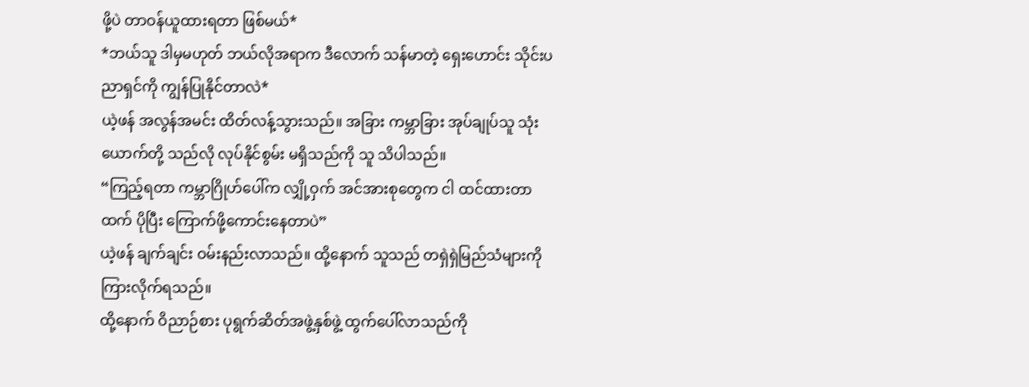ဖို့ပဲ တာဝန်ယူထားရတာ ဖြစ်မယ်*
*ဘယ်သူ ဒါမှမဟုတ် ဘယ်လိုအရာက ဒီလောက် သန်မာတဲ့ ရှေးဟောင်း သိုင်းပညာရှင်ကို ကျွန်ပြုနိုင်တာလဲ*
ယဲ့ဖန် အလွန်အမင်း ထိတ်လန့်သွားသည်။ အခြား ကမ္ဘာခြား အုပ်ချုပ်သူ သုံးယောက်တို့ သည်လို လုပ်နိုင်စွမ်း မရှိသည်ကို သူ သိပါသည်။
“ကြည့်ရတာ ကမ္ဘာဂြိုဟ်ပေါ်က လျှို့ဝှက် အင်အားစုတွေက ငါ ထင်ထားတာထက် ပိုပြီး ကြောက်ဖို့ကောင်းနေတာပဲ”
ယဲ့ဖန် ချက်ချင်း ဝမ်းနည်းလာသည်။ ထို့နောက် သူသည် တရှဲရှဲမြည်သံများကို ကြားလိုက်ရသည်။
ထို့နောက် ဝိညာဉ်စား ပုရွက်ဆိတ်အဖွဲ့နှစ်ဖွဲ့ ထွက်ပေါ်လာသည်ကို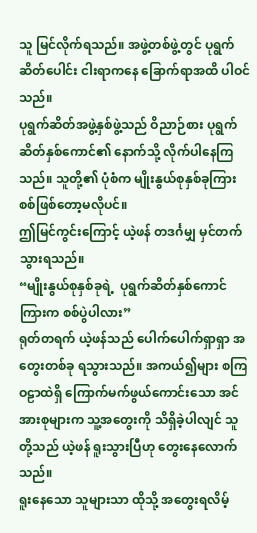သူ မြင်လိုက်ရသည်။ အဖွဲ့တစ်ဖွဲ့တွင် ပုရွက်ဆိတ်ပေါင်း ငါးရာကနေ ခြောက်ရာအထိ ပါဝင်သည်။
ပုရွက်ဆိတ်အဖွဲ့နှစ်ဖွဲ့သည် ဝိညာဉ်စား ပုရွက်ဆိတ်နှစ်ကောင်၏ နောက်သို့ လိုက်ပါနေကြသည်။ သူတို့၏ ပုံစံက မျိုးနွယ်စုနှစ်ခုကြား စစ်ဖြစ်တော့မလိုပင်။
ဤမြင်ကွင်းကြောင့် ယဲ့ဖန် တဒင်္ဂမျှ မှင်တက်သွားရသည်။
“မျိုးနွယ်စုနှစ်ခုရဲ့  ပုရွက်ဆိတ်နှစ်ကောင်ကြားက စစ်ပွဲပါလား”
ရုတ်တရက် ယဲ့ဖန်သည် ပေါက်ပေါက်ရှာရှာ အတွေးတစ်ခု ရသွားသည်။ အကယ်၍များ စကြဝဠာထဲရှိ ကြောက်မက်ဖွယ်ကောင်းသော အင်အားစုများက သူ့အတွေးကို သိရှိခဲ့ပါလျင် သူတို့သည် ယဲ့ဖန် ရူးသွားပြီဟု တွေးနေလောက်သည်။
ရူးနေသော သူများသာ ထိုသို့ အတွေးရလိမ့်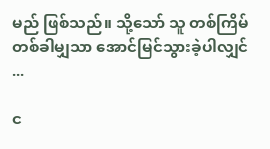မည် ဖြစ်သည်။ သို့သော် သူ တစ်ကြိမ်တစ်ခါမျှသာ အောင်မြင်သွားခဲ့ပါလျှင် ...

င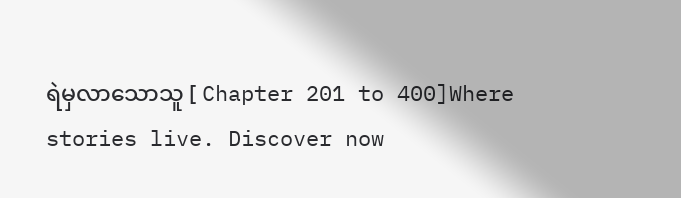ရဲမှလာသောသူ [ Chapter 201 to 400]Where stories live. Discover now